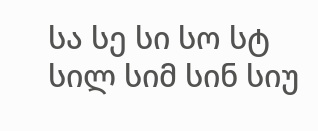სა სე სი სო სტ
სილ სიმ სინ სიუ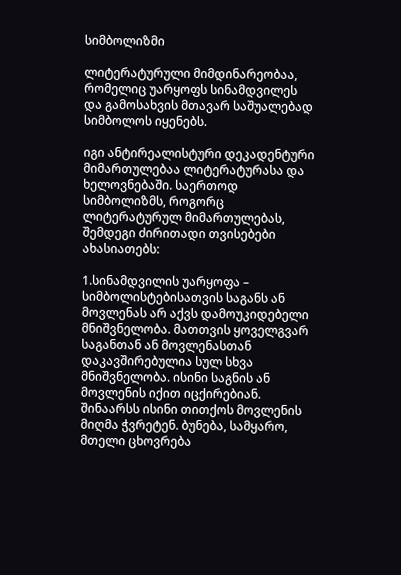სიმბოლიზმი

ლიტერატურული მიმდინარეობაა, რომელიც უარყოფს სინამდვილეს და გამოსახვის მთავარ საშუალებად სიმბოლოს იყენებს.

იგი ანტირეალისტური დეკადენტური მიმართულებაა ლიტერატურასა და ხელოვნებაში. საერთოდ სიმბოლიზმს, როგორც ლიტერატურულ მიმართულებას, შემდეგი ძირითადი თვისებები ახასიათებს:

1.სინამდვილის უარყოფა – სიმბოლისტებისათვის საგანს ან მოვლენას არ აქვს დამოუკიდებელი მნიშვნელობა. მათთვის ყოველგვარ საგანთან ან მოვლენასთან დაკავშირებულია სულ სხვა მნიშვნელობა. ისინი საგნის ან მოვლენის იქით იცქირებიან. შინაარსს ისინი თითქოს მოვლენის მიღმა ჭვრეტენ. ბუნება, სამყარო, მთელი ცხოვრება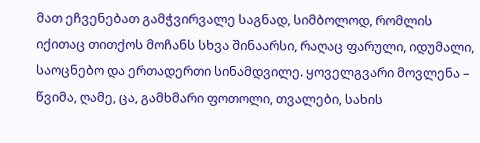მათ ეჩვენებათ გამჭვირვალე საგნად, სიმბოლოდ, რომლის იქითაც თითქოს მოჩანს სხვა შინაარსი, რაღაც ფარული, იდუმალი, საოცნებო და ერთადერთი სინამდვილე. ყოველგვარი მოვლენა – წვიმა, ღამე, ცა, გამხმარი ფოთოლი, თვალები, სახის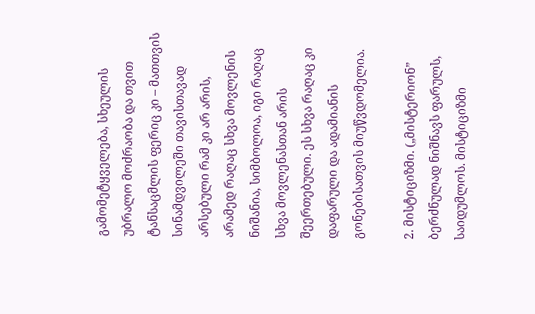გამომეტყველება, სხეულის უბრალო მოძრაობა და თვით ტანსაცმლის ფერიც კი – მათთვის სინამდვილეში თავისთავად არსებული რამ კი არ არის, არამედ რაღაც სხვა მოვლენის ნიშანია, სიმბოლოა, იგი რაღაც სხვა მოვლენასთან არის შეერთებული. ეს სხვა რაღაც კი დაფარული და ადამიანის გონებისათვის მიუწვდომელია.

2. მისტიციზმი. („მისტერიონ” ბერძნულად ნიშნავს ფარულს, საიდუმლოს. მისტიციზმი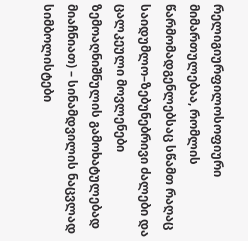რელიგიურფილოსოფიური მიმართულებაა, რომლის წარმომადგენლებსაც სწამთ რაღაც საიდუმლო–ზებუნებრივი ძალები და ცალკეული მოვლენები ზემოაღნიშნულის გამოხატულებად მიაჩნიათ) – სინამდვილის ნაცვლად სიმბოლისტები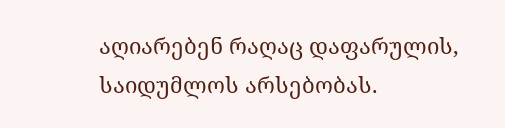აღიარებენ რაღაც დაფარულის, საიდუმლოს არსებობას.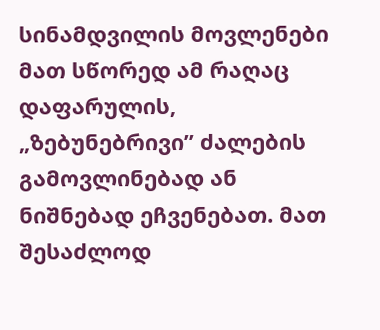სინამდვილის მოვლენები მათ სწორედ ამ რაღაც დაფარულის, „ზებუნებრივი” ძალების გამოვლინებად ან ნიშნებად ეჩვენებათ. მათ შესაძლოდ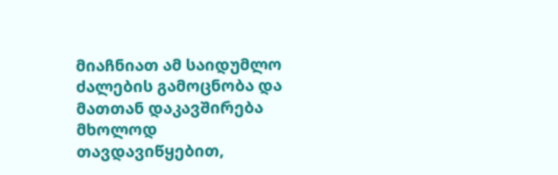მიაჩნიათ ამ საიდუმლო ძალების გამოცნობა და მათთან დაკავშირება მხოლოდ თავდავიწყებით,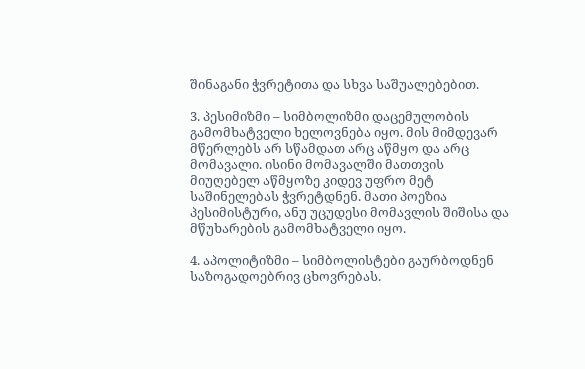შინაგანი ჭვრეტითა და სხვა საშუალებებით.

3. პესიმიზმი – სიმბოლიზმი დაცემულობის გამომხატველი ხელოვნება იყო. მის მიმდევარ მწერლებს არ სწამდათ არც აწმყო და არც მომავალი. ისინი მომავალში მათთვის მიუღებელ აწმყოზე კიდევ უფრო მეტ საშინელებას ჭვრეტდნენ. მათი პოეზია პესიმისტური, ანუ უცუდესი მომავლის შიშისა და მწუხარების გამომხატველი იყო.

4. აპოლიტიზმი – სიმბოლისტები გაურბოდნენ საზოგადოებრივ ცხოვრებას.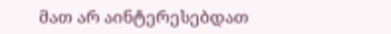მათ არ აინტერესებდათ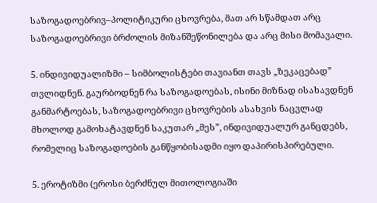საზოგადოებრივ–პოლიტიკური ცხოვრება, მათ არ სწამდათ არც საზოგადოებრივი ბრძოლის მიზანშეწონილება და არც მისი მომავალი.

5. ინდივიდუალიზმი – სიმბოლისტები თავიანთ თავს „ზეკაცებად” თვლიდნენ. გაურბოდნენ რა საზოგადოებას, ისინი მიზნად ისახავდნენ განმარტოებას, საზოგადოებრივი ცხოვრების ასახვის ნაცვლად მხოლოდ გამოხატავდნენ საკუთარ „მეს”, ინდივიდუალურ განცდებს, რომელიც საზოგადოების განწყობისადმი იყო დაპირისპირებული.

5. ეროტიზმი (ეროსი ბერძნულ მითოლოგიაში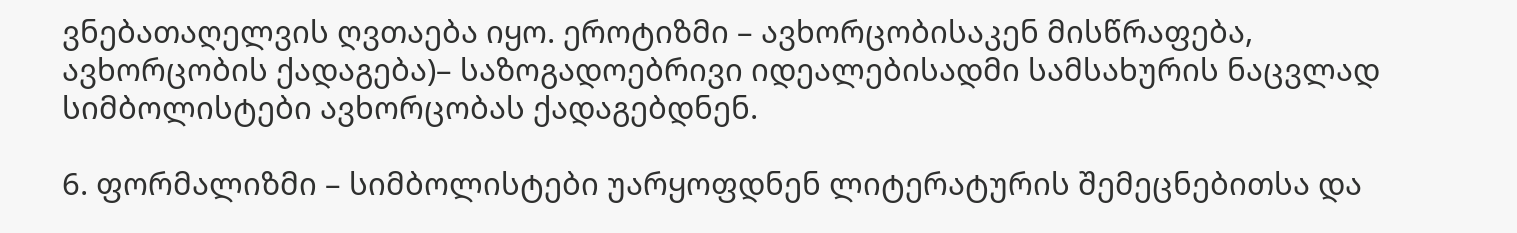ვნებათაღელვის ღვთაება იყო. ეროტიზმი – ავხორცობისაკენ მისწრაფება, ავხორცობის ქადაგება)– საზოგადოებრივი იდეალებისადმი სამსახურის ნაცვლად სიმბოლისტები ავხორცობას ქადაგებდნენ.

6. ფორმალიზმი – სიმბოლისტები უარყოფდნენ ლიტერატურის შემეცნებითსა და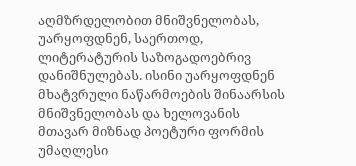აღმზრდელობით მნიშვნელობას, უარყოფდნენ, საერთოდ, ლიტერატურის საზოგადოებრივ დანიშნულებას. ისინი უარყოფდნენ მხატვრული ნაწარმოების შინაარსის მნიშვნელობას და ხელოვანის მთავარ მიზნად პოეტური ფორმის უმაღლესი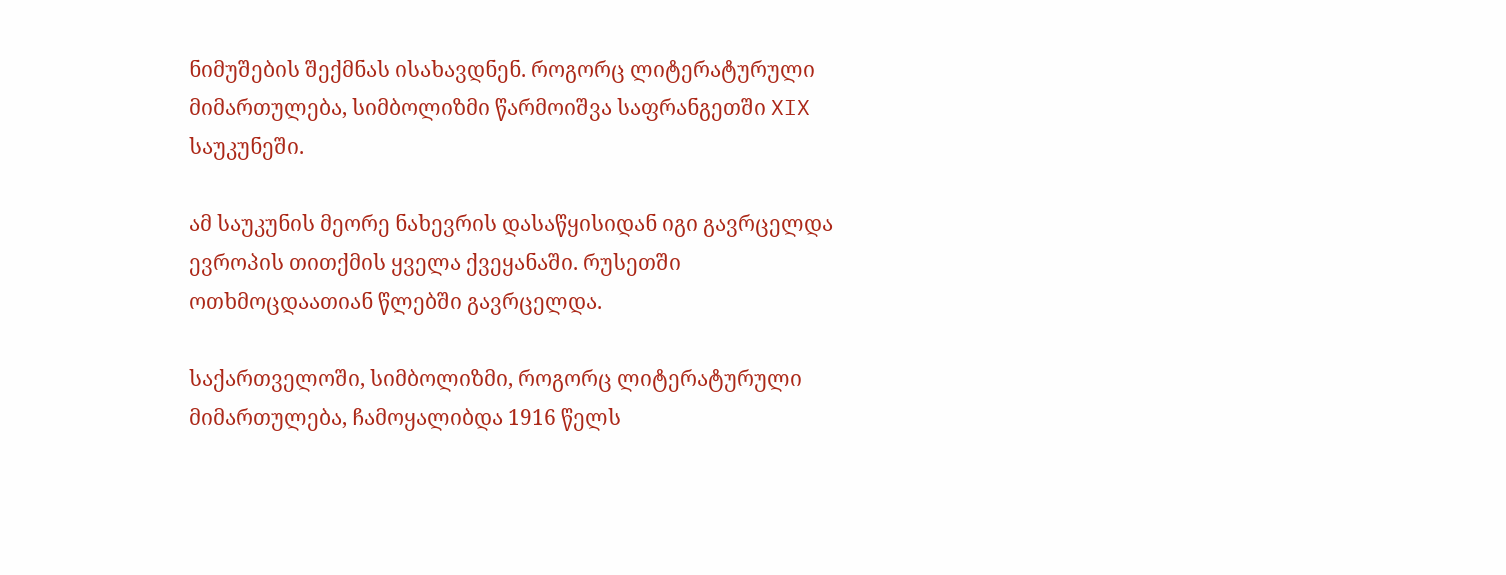ნიმუშების შექმნას ისახავდნენ. როგორც ლიტერატურული მიმართულება, სიმბოლიზმი წარმოიშვა საფრანგეთში XIX საუკუნეში.

ამ საუკუნის მეორე ნახევრის დასაწყისიდან იგი გავრცელდა ევროპის თითქმის ყველა ქვეყანაში. რუსეთში ოთხმოცდაათიან წლებში გავრცელდა.

საქართველოში, სიმბოლიზმი, როგორც ლიტერატურული მიმართულება, ჩამოყალიბდა 1916 წელს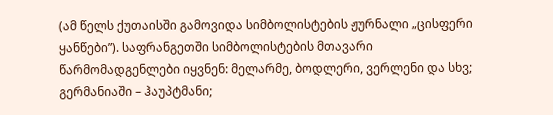(ამ წელს ქუთაისში გამოვიდა სიმბოლისტების ჟურნალი „ცისფერი ყანწები”). საფრანგეთში სიმბოლისტების მთავარი წარმომადგენლები იყვნენ: მელარმე, ბოდლერი, ვერლენი და სხვ;
გერმანიაში – ჰაუპტმანი;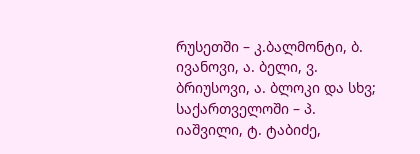რუსეთში – კ.ბალმონტი, ბ. ივანოვი, ა. ბელი, ვ. ბრიუსოვი, ა. ბლოკი და სხვ;
საქართველოში – პ. იაშვილი, ტ. ტაბიძე,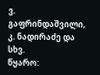ვ. გაფრინდაშვილი, კ. ნადირაძე და სხვ.
წყარო: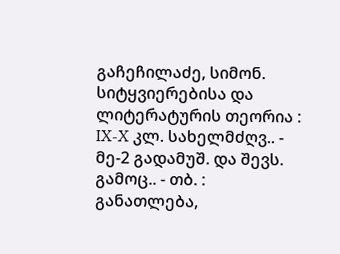გაჩეჩილაძე, სიმონ. სიტყვიერებისა და ლიტერატურის თეორია : IX-X კლ. სახელმძღვ.. - მე-2 გადამუშ. და შევს. გამოც.. - თბ. : განათლება,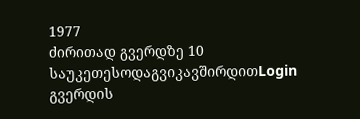1977
ძირითად გვერდზე 10 საუკეთესოდაგვიკავშირდითLogin გვერდის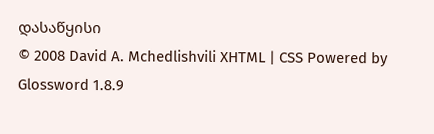დასაწყისი
© 2008 David A. Mchedlishvili XHTML | CSS Powered by Glossword 1.8.9